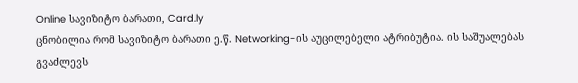Online სავიზიტო ბარათი, Card.ly
ცნობილია რომ სავიზიტო ბარათი ე.წ. Networking-ის აუცილებელი ატრიბუტია. ის საშუალებას გვაძლევს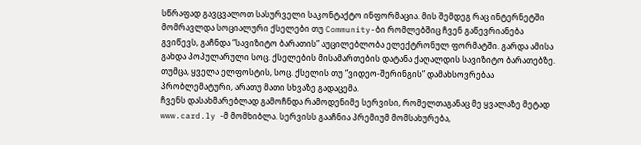სწრაფად გავცვალოთ სასურველი საკონტაქტო ინფორმაცია. მის შემდეგ რაც ინტერნეტში მომრავლდა სოციალური ქსელები თუ Community-ბი რომლებშიც ჩვენ გაწევრიანება გვიწევს, გაჩნდა “სავიზიტო ბარათის” აუცილებლობა ელექტრონულ ფორმატში. გარდა ამისა გახდა პოპულარული სოც. ქსელების მისამართების დატანა ქაღალდის სავიზიტო ბარათებზე. თუმცა, ყველა ელფოსტის, სოც. ქსელის თუ “ვიდეო-შერინგის” დამახსოვრებაა პრობლემატური, არათუ მათი სხვაზე გადაცემა.
ჩვენს დასახმარებლად გამოჩნდა რამოდენიმე სერვისი, რომელთაგანაც მე ყვალაზე მეტად www.card.ly -მ მომხიბლა. სერვისს გააჩნია პრემიუმ მომსახურება,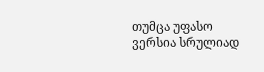თუმცა უფასო ვერსია სრულიად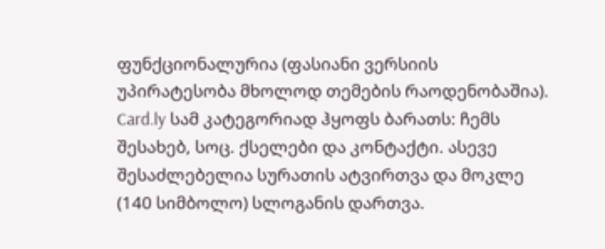ფუნქციონალურია (ფასიანი ვერსიის უპირატესობა მხოლოდ თემების რაოდენობაშია). Card.ly სამ კატეგორიად ჰყოფს ბარათს: ჩემს შესახებ, სოც. ქსელები და კონტაქტი. ასევე შესაძლებელია სურათის ატვირთვა და მოკლე (140 სიმბოლო) სლოგანის დართვა.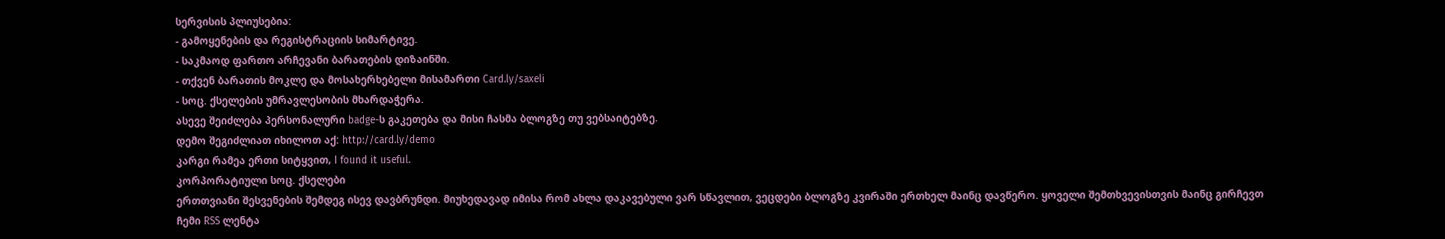სერვისის პლიუსებია:
- გამოყენების და რეგისტრაციის სიმარტივე.
- საკმაოდ ფართო არჩევანი ბარათების დიზაინში.
- თქვენ ბარათის მოკლე და მოსახერხებელი მისამართი Card.ly/saxeli
- სოც. ქსელების უმრავლესობის მხარდაჭერა.
ასევე შეიძლება პერსონალური badge-ს გაკეთება და მისი ჩასმა ბლოგზე თუ ვებსაიტებზე.
დემო შეგიძლიათ იხილოთ აქ: http://card.ly/demo
კარგი რამეა ერთი სიტყვით, I found it useful.
კორპორატიული სოც. ქსელები
ერთთვიანი შესვენების შემდეგ ისევ დავბრუნდი. მიუხედავად იმისა რომ ახლა დაკავებული ვარ სწავლით, ვეცდები ბლოგზე კვირაში ერთხელ მაინც დავწერო. ყოველი შემთხვევისთვის მაინც გირჩევთ ჩემი RSS ლენტა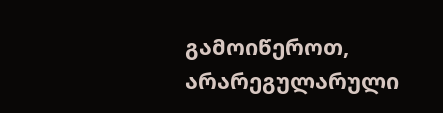გამოიწეროთ, არარეგულარული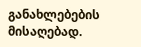განახლებების მისაღებად.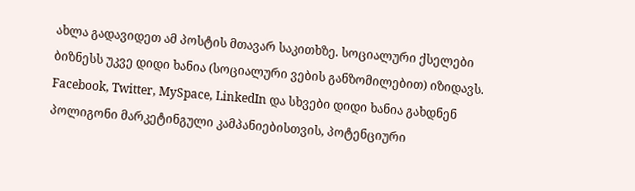ახლა გადავიდეთ ამ პოსტის მთავარ საკითხზე. სოციალური ქსელები ბიზნესს უკვე დიდი ხანია (სოციალური ვების განზომილებით) იზიდავს. Facebook, Twitter, MySpace, LinkedIn და სხვები დიდი ხანია გახდნენ პოლიგონი მარკეტინგული კამპანიებისთვის, პოტენციური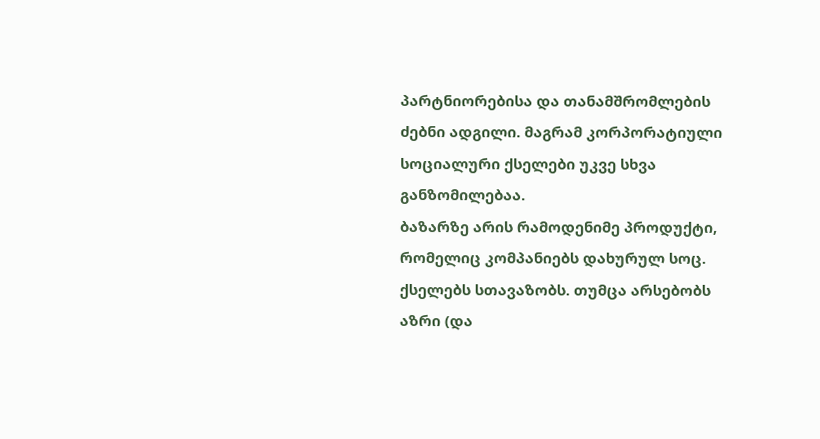პარტნიორებისა და თანამშრომლების ძებნი ადგილი. მაგრამ კორპორატიული სოციალური ქსელები უკვე სხვა განზომილებაა.
ბაზარზე არის რამოდენიმე პროდუქტი, რომელიც კომპანიებს დახურულ სოც. ქსელებს სთავაზობს. თუმცა არსებობს აზრი (და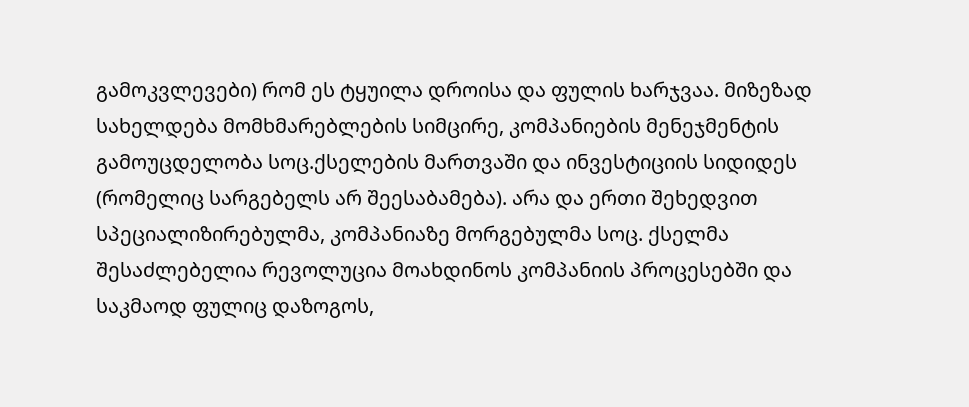გამოკვლევები) რომ ეს ტყუილა დროისა და ფულის ხარჯვაა. მიზეზად სახელდება მომხმარებლების სიმცირე, კომპანიების მენეჯმენტის გამოუცდელობა სოც.ქსელების მართვაში და ინვესტიციის სიდიდეს (რომელიც სარგებელს არ შეესაბამება). არა და ერთი შეხედვით სპეციალიზირებულმა, კომპანიაზე მორგებულმა სოც. ქსელმა შესაძლებელია რევოლუცია მოახდინოს კომპანიის პროცესებში და საკმაოდ ფულიც დაზოგოს,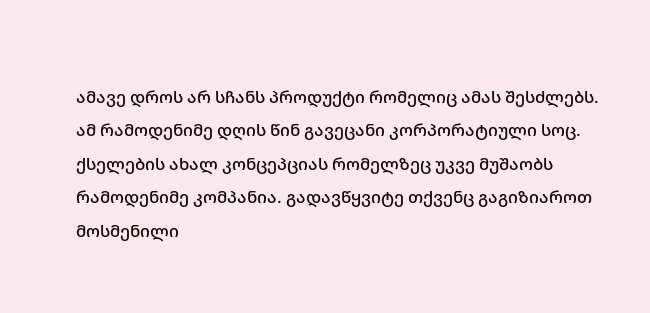ამავე დროს არ სჩანს პროდუქტი რომელიც ამას შესძლებს.
ამ რამოდენიმე დღის წინ გავეცანი კორპორატიული სოც. ქსელების ახალ კონცეპციას რომელზეც უკვე მუშაობს რამოდენიმე კომპანია. გადავწყვიტე თქვენც გაგიზიაროთ მოსმენილი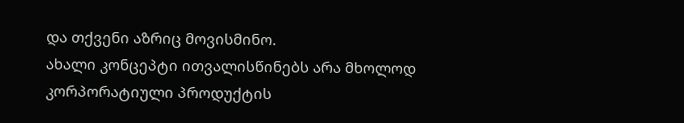და თქვენი აზრიც მოვისმინო.
ახალი კონცეპტი ითვალისწინებს არა მხოლოდ კორპორატიული პროდუქტის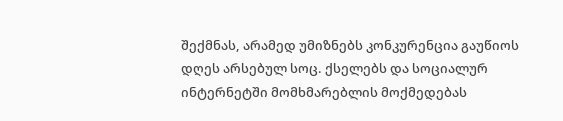შექმნას, არამედ უმიზნებს კონკურენცია გაუწიოს დღეს არსებულ სოც. ქსელებს და სოციალურ ინტერნეტში მომხმარებლის მოქმედებას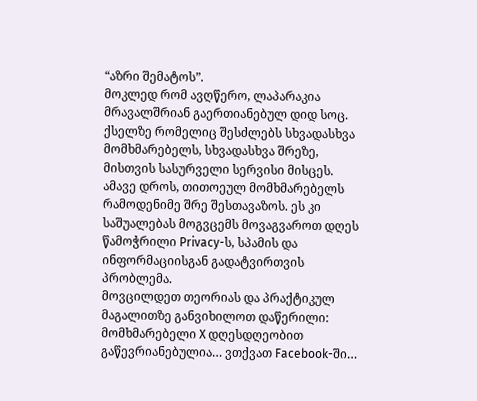“აზრი შემატოს”.
მოკლედ რომ ავღწერო, ლაპარაკია მრავალშრიან გაერთიანებულ დიდ სოც. ქსელზე რომელიც შესძლებს სხვადასხვა მომხმარებელს, სხვადასხვა შრეზე, მისთვის სასურველი სერვისი მისცეს. ამავე დროს, თითოეულ მომხმარებელს რამოდენიმე შრე შესთავაზოს. ეს კი საშუალებას მოგვცემს მოვაგვაროთ დღეს წამოჭრილი Privacy-ს, სპამის და ინფორმაციისგან გადატვირთვის პრობლემა.
მოვცილდეთ თეორიას და პრაქტიკულ მაგალითზე განვიხილოთ დაწერილი:
მომხმარებელი X დღესდღეობით გაწევრიანებულია… ვთქვათ Facebook-ში…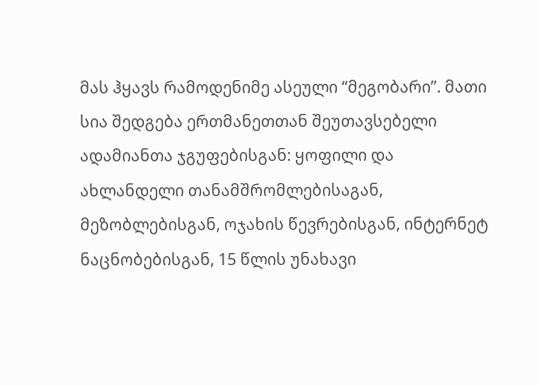მას ჰყავს რამოდენიმე ასეული “მეგობარი”. მათი სია შედგება ერთმანეთთან შეუთავსებელი ადამიანთა ჯგუფებისგან: ყოფილი და ახლანდელი თანამშრომლებისაგან, მეზობლებისგან, ოჯახის წევრებისგან, ინტერნეტ ნაცნობებისგან, 15 წლის უნახავი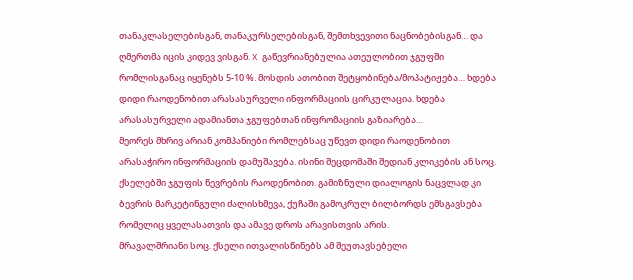თანაკლასელებისგან, თანაკურსელებისგან, შემთხვევითი ნაცნობებისგან… და ღმერთმა იცის კიდევ ვისგან. X გაწევრიანებულია ათეულობით ჯგუფში რომლისგანაც იყენებს 5-10 %. მოსდის ათობით შეტყობინება/მოპატიჟება… ხდება დიდი რაოდენობით არასასურველი ინფორმაციის ცირკულაცია. ხდება არასასურველი ადამიანთა ჯგუფებთან ინფრომაციის გაზიარება…
მეორეს მხრივ არიან კომპანიები რომლებსაც უწევთ დიდი რაოდენობით არასაჭირო ინფორმაციის დამუშავება. ისინი შეცდომაში შედიან კლიკების ან სოც. ქსელებში ჯგუფის წევრების რაოდენობით. გამიზნული დიალოგის ნაცვლად კი ბევრის მარკეტინგული ძალისხმევა, ქუჩაში გამოკრულ ბილბორდს ემსგავსება რომელიც ყველასათვის და ამავე დროს არავისთვის არის.
მრავალშრიანი სოც. ქსელი ითვალისწინებს ამ შეუთავსებელი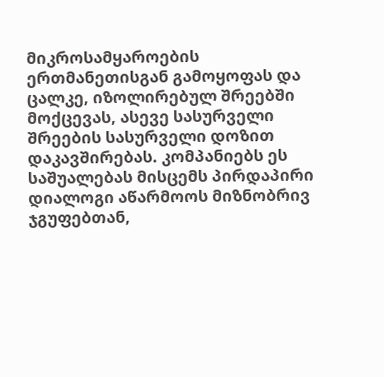მიკროსამყაროების ერთმანეთისგან გამოყოფას და ცალკე, იზოლირებულ შრეებში მოქცევას, ასევე სასურველი შრეების სასურველი დოზით დაკავშირებას. კომპანიებს ეს საშუალებას მისცემს პირდაპირი დიალოგი აწარმოოს მიზნობრივ ჯგუფებთან,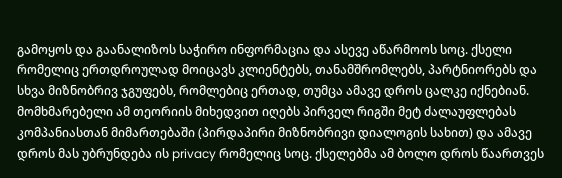გამოყოს და გაანალიზოს საჭირო ინფორმაცია და ასევე აწარმოოს სოც. ქსელი რომელიც ერთდროულად მოიცავს კლიენტებს, თანამშრომლებს, პარტნიორებს და სხვა მიზნობრივ ჯგუფებს, რომლებიც ერთად, თუმცა ამავე დროს ცალკე იქნებიან.
მომხმარებელი ამ თეორიის მიხედვით იღებს პირველ რიგში მეტ ძალაუფლებას კომპანიასთან მიმართებაში (პირდაპირი მიზნობრივი დიალოგის სახით) და ამავე დროს მას უბრუნდება ის privacy რომელიც სოც. ქსელებმა ამ ბოლო დროს წაართვეს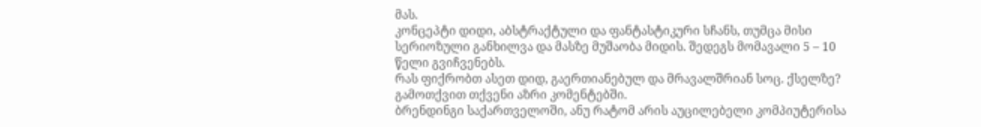მას.
კონცეპტი დიდი, აბსტრაქტული და ფანტასტიკური სჩანს, თუმცა მისი სერიოზული განხილვა და მასზე მუშაობა მიდის. შედეგს მომავალი 5 – 10 წელი გვიჩვენებს.
რას ფიქრობთ ასეთ დიდ, გაერთიანებულ და მრავალშრიან სოც. ქსელზე? გამოთქვით თქვენი აზრი კომენტებში.
ბრენდინგი საქართველოში, ანუ რატომ არის აუცილებელი კომპიუტერისა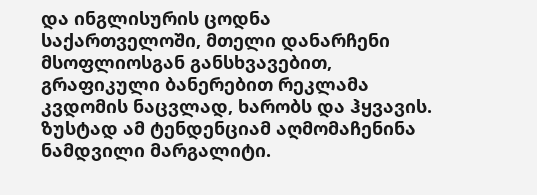და ინგლისურის ცოდნა
საქართველოში, მთელი დანარჩენი მსოფლიოსგან განსხვავებით, გრაფიკული ბანერებით რეკლამა კვდომის ნაცვლად, ხარობს და ჰყვავის. ზუსტად ამ ტენდენციამ აღმომაჩენინა ნამდვილი მარგალიტი.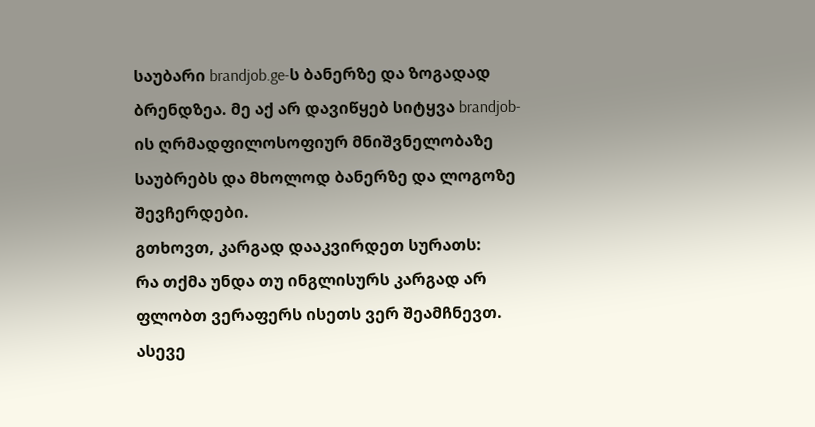საუბარი brandjob.ge-ს ბანერზე და ზოგადად ბრენდზეა. მე აქ არ დავიწყებ სიტყვა brandjob-ის ღრმადფილოსოფიურ მნიშვნელობაზე საუბრებს და მხოლოდ ბანერზე და ლოგოზე შევჩერდები.
გთხოვთ, კარგად დააკვირდეთ სურათს:
რა თქმა უნდა თუ ინგლისურს კარგად არ ფლობთ ვერაფერს ისეთს ვერ შეამჩნევთ. ასევე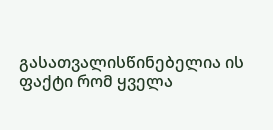გასათვალისწინებელია ის ფაქტი რომ ყველა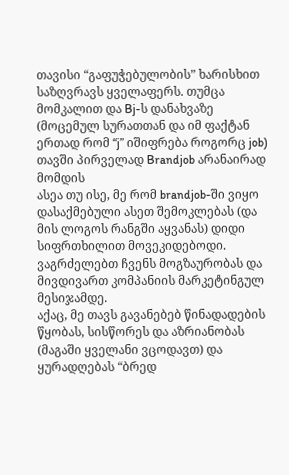თავისი “გაფუჭებულობის” ხარისხით საზღვრავს ყველაფერს. თუმცა მომკალით და Bj-ს დანახვაზე (მოცემულ სურათთან და იმ ფაქტან ერთად რომ “j” იშიფრება როგორც job) თავში პირველად Brandjob არანაირად მომდის
ასეა თუ ისე, მე რომ brandjob-ში ვიყო დასაქმებული ასეთ შემოკლებას (და მის ლოგოს რანგში აყვანას) დიდი სიფრთხილით მოვეკიდებოდი.
ვაგრძელებთ ჩვენს მოგზაურობას და მივდივართ კომპანიის მარკეტინგულ მესიჯამდე.
აქაც, მე თავს გავანებებ წინადადების წყობას, სისწორეს და აზრიანობას (მაგაში ყველანი ვცოდავთ) და ყურადღებას “ბრედ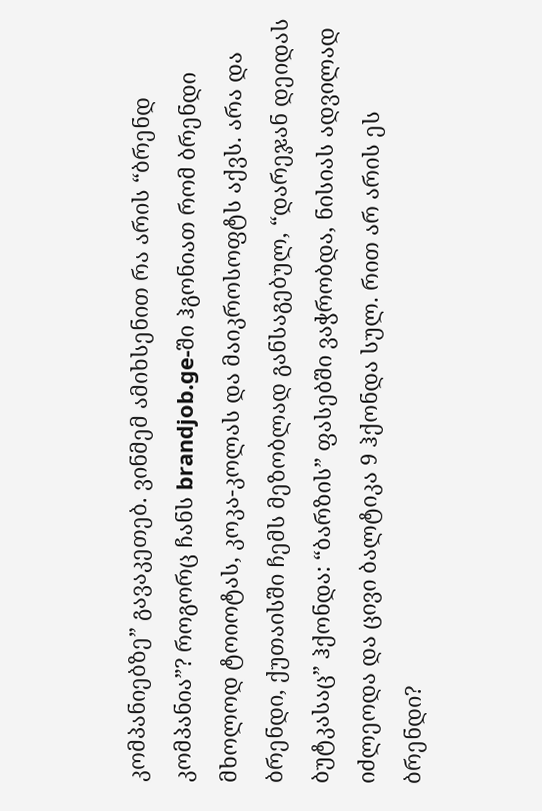კომპანიებზე” გავაკეთებ. ვინმემ ამიხსენით რა არის “ბრენდ კომპანია”? როგორც ჩანს brandjob.ge-ში ჰგონიათ რომ ბრენდი მხოლოდ ტოიოტას, კოკა-კოლას და მაიკროსოფტს აქვს. არა და ბრენდი, ქუთაისში ჩემს მეზობლად განსაგებულ, “დარეჯან დეიდას ბუტკასაც” ჰქონდა: “ბარზის” ფასებში ვაჭრობდა, ნისიას ადვილად იძლეოდა და ცივი ბალტიკა 9 ჰქონდა სულ. რით არ არის ეს ბრენდი?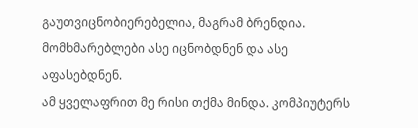გაუთვიცნობიერებელია, მაგრამ ბრენდია. მომხმარებლები ასე იცნობდნენ და ასე აფასებდნენ.
ამ ყველაფრით მე რისი თქმა მინდა. კომპიუტერს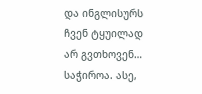და ინგლისურს ჩვენ ტყუილად არ გვთხოვენ… საჭიროა. ასე,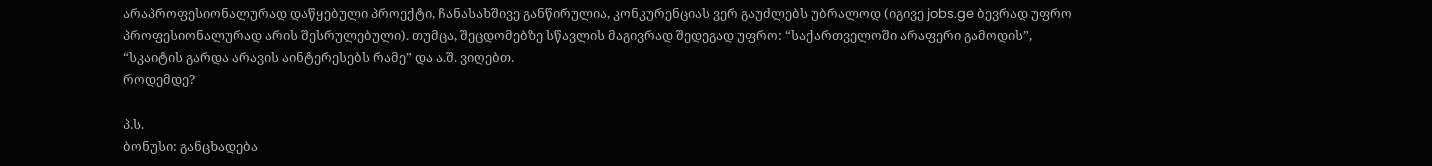არაპროფესიონალურად დაწყებული პროექტი, ჩანასახშივე განწირულია, კონკურენციას ვერ გაუძლებს უბრალოდ (იგივე jobs.ge ბევრად უფრო პროფესიონალურად არის შესრულებული). თუმცა, შეცდომებზე სწავლის მაგივრად შედეგად უფრო: “საქართველოში არაფერი გამოდის”, “სკაიტის გარდა არავის აინტერესებს რამე” და ა.შ. ვიღებთ.
როდემდე?

პ.ს.
ბონუსი: განცხადება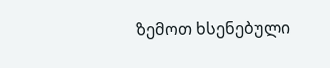ზემოთ ხსენებული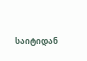საიტიდან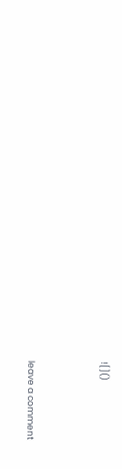![]()




leave a comment